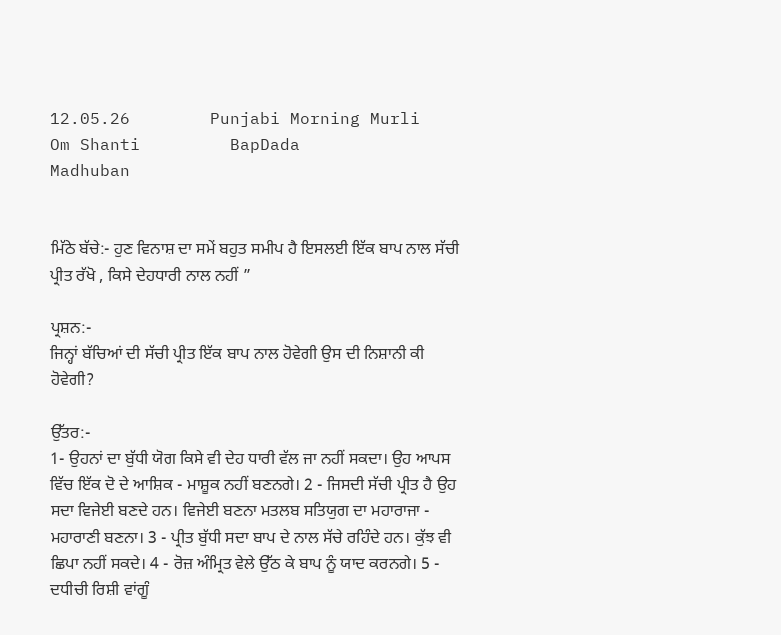12.05.26        Punjabi Morning Murli        Om Shanti         BapDada         Madhuban


ਮਿੱਠੇ ਬੱਚੇ:- ਹੁਣ ਵਿਨਾਸ਼ ਦਾ ਸਮੇਂ ਬਹੁਤ ਸਮੀਪ ਹੈ ਇਸਲਈ ਇੱਕ ਬਾਪ ਨਾਲ ਸੱਚੀ ਪ੍ਰੀਤ ਰੱਖੋ , ਕਿਸੇ ਦੇਹਧਾਰੀ ਨਾਲ ਨਹੀਂ ”

ਪ੍ਰਸ਼ਨ:-
ਜਿਨ੍ਹਾਂ ਬੱਚਿਆਂ ਦੀ ਸੱਚੀ ਪ੍ਰੀਤ ਇੱਕ ਬਾਪ ਨਾਲ ਹੋਵੇਗੀ ਉਸ ਦੀ ਨਿਸ਼ਾਨੀ ਕੀ ਹੋਵੇਗੀ?

ਉੱਤਰ:-
1- ਉਹਨਾਂ ਦਾ ਬੁੱਧੀ ਯੋਗ ਕਿਸੇ ਵੀ ਦੇਹ ਧਾਰੀ ਵੱਲ ਜਾ ਨਹੀਂ ਸਕਦਾ। ਉਹ ਆਪਸ ਵਿੱਚ ਇੱਕ ਦੋ ਦੇ ਆਸ਼ਿਕ - ਮਾਸ਼ੂਕ ਨਹੀਂ ਬਣਨਗੇ। 2 - ਜਿਸਦੀ ਸੱਚੀ ਪ੍ਰੀਤ ਹੈ ਉਹ ਸਦਾ ਵਿਜੇਈ ਬਣਦੇ ਹਨ। ਵਿਜੇਈ ਬਣਨਾ ਮਤਲਬ ਸਤਿਯੁਗ ਦਾ ਮਹਾਰਾਜਾ - ਮਹਾਰਾਣੀ ਬਣਨਾ। 3 - ਪ੍ਰੀਤ ਬੁੱਧੀ ਸਦਾ ਬਾਪ ਦੇ ਨਾਲ ਸੱਚੇ ਰਹਿੰਦੇ ਹਨ। ਕੁੱਝ ਵੀ ਛਿਪਾ ਨਹੀਂ ਸਕਦੇ। 4 - ਰੋਜ਼ ਅੰਮ੍ਰਿਤ ਵੇਲੇ ਉੱਠ ਕੇ ਬਾਪ ਨੂੰ ਯਾਦ ਕਰਨਗੇ। 5 - ਦਧੀਚੀ ਰਿਸ਼ੀ ਵਾਂਗੂੰ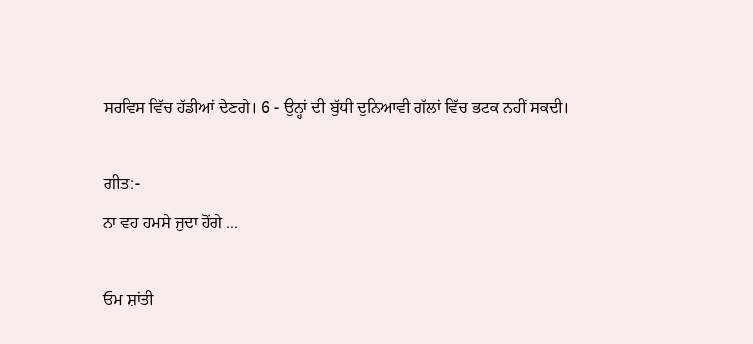ਸਰਵਿਸ ਵਿੱਚ ਹੱਡੀਆਂ ਦੇਣਗੇ। 6 - ਉਨ੍ਹਾਂ ਦੀ ਬੁੱਧੀ ਦੁਨਿਆਵੀ ਗੱਲਾਂ ਵਿੱਚ ਭਟਕ ਨਹੀਂ ਸਕਦੀ।

ਗੀਤ:-
ਨਾ ਵਹ ਹਮਸੇ ਜੁਦਾ ਹੋਂਗੇ ...

ਓਮ ਸ਼ਾਂਤੀ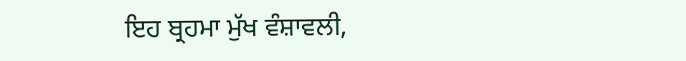ਇਹ ਬ੍ਰਹਮਾ ਮੁੱਖ ਵੰਸ਼ਾਵਲੀ,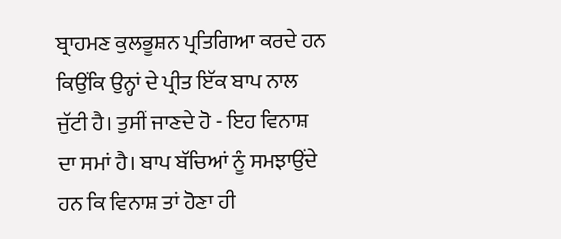ਬ੍ਰਾਹਮਣ ਕੁਲਭੂਸ਼ਨ ਪ੍ਰਤਿਗਿਆ ਕਰਦੇ ਹਨ ਕਿਉਂਕਿ ਉਨ੍ਹਾਂ ਦੇ ਪ੍ਰੀਤ ਇੱਕ ਬਾਪ ਨਾਲ ਜੁੱਟੀ ਹੈ। ਤੁਸੀਂ ਜਾਣਦੇ ਹੋ - ਇਹ ਵਿਨਾਸ਼ ਦਾ ਸਮਾਂ ਹੈ। ਬਾਪ ਬੱਚਿਆਂ ਨੂੰ ਸਮਝਾਉਂਦੇ ਹਨ ਕਿ ਵਿਨਾਸ਼ ਤਾਂ ਹੋਣਾ ਹੀ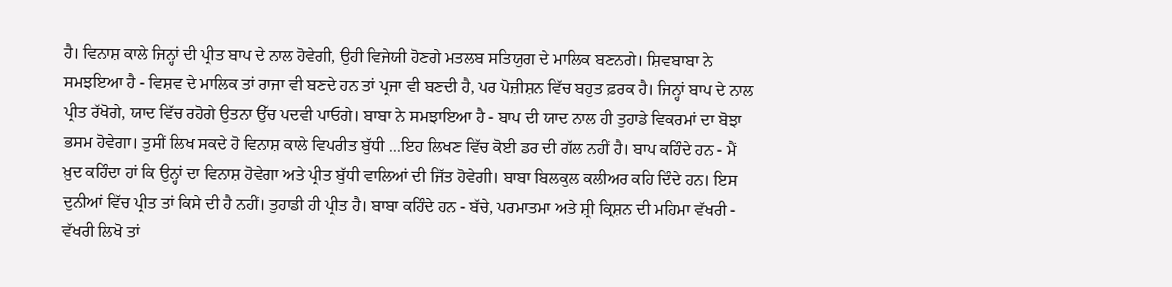ਹੈ। ਵਿਨਾਸ਼ ਕਾਲੇ ਜਿਨ੍ਹਾਂ ਦੀ ਪ੍ਰੀਤ ਬਾਪ ਦੇ ਨਾਲ ਹੋਵੇਗੀ, ਉਹੀ ਵਿਜੇਯੀ ਹੋਣਗੇ ਮਤਲਬ ਸਤਿਯੁਗ ਦੇ ਮਾਲਿਕ ਬਣਨਗੇ। ਸ਼ਿਵਬਾਬਾ ਨੇ ਸਮਝਇਆ ਹੈ - ਵਿਸ਼ਵ ਦੇ ਮਾਲਿਕ ਤਾਂ ਰਾਜਾ ਵੀ ਬਣਦੇ ਹਨ ਤਾਂ ਪ੍ਰਜਾ ਵੀ ਬਣਦੀ ਹੈ, ਪਰ ਪੋਜ਼ੀਸ਼ਨ ਵਿੱਚ ਬਹੁਤ ਫ਼ਰਕ ਹੈ। ਜਿਨ੍ਹਾਂ ਬਾਪ ਦੇ ਨਾਲ ਪ੍ਰੀਤ ਰੱਖੋਗੇ, ਯਾਦ ਵਿੱਚ ਰਹੋਗੇ ਉਤਨਾ ਉੱਚ ਪਦਵੀ ਪਾਓਗੇ। ਬਾਬਾ ਨੇ ਸਮਝਾਇਆ ਹੈ - ਬਾਪ ਦੀ ਯਾਦ ਨਾਲ ਹੀ ਤੁਹਾਡੇ ਵਿਕਰਮਾਂ ਦਾ ਬੋਝਾ ਭਸਮ ਹੋਵੇਗਾ। ਤੁਸੀਂ ਲਿਖ ਸਕਦੇ ਹੋ ਵਿਨਾਸ਼ ਕਾਲੇ ਵਿਪਰੀਤ ਬੁੱਧੀ ...ਇਹ ਲਿਖਣ ਵਿੱਚ ਕੋਈ ਡਰ ਦੀ ਗੱਲ ਨਹੀਂ ਹੈ। ਬਾਪ ਕਹਿੰਦੇ ਹਨ - ਮੈਂ ਖ਼ੁਦ ਕਹਿੰਦਾ ਹਾਂ ਕਿ ਉਨ੍ਹਾਂ ਦਾ ਵਿਨਾਸ਼ ਹੋਵੇਗਾ ਅਤੇ ਪ੍ਰੀਤ ਬੁੱਧੀ ਵਾਲਿਆਂ ਦੀ ਜਿੱਤ ਹੋਵੇਗੀ। ਬਾਬਾ ਬਿਲਕੁਲ ਕਲੀਅਰ ਕਹਿ ਦਿੰਦੇ ਹਨ। ਇਸ ਦੁਨੀਆਂ ਵਿੱਚ ਪ੍ਰੀਤ ਤਾਂ ਕਿਸੇ ਦੀ ਹੈ ਨਹੀਂ। ਤੁਹਾਡੀ ਹੀ ਪ੍ਰੀਤ ਹੈ। ਬਾਬਾ ਕਹਿੰਦੇ ਹਨ - ਬੱਚੇ, ਪਰਮਾਤਮਾ ਅਤੇ ਸ਼੍ਰੀ ਕ੍ਰਿਸ਼ਨ ਦੀ ਮਹਿਮਾ ਵੱਖਰੀ - ਵੱਖਰੀ ਲਿਖੋ ਤਾਂ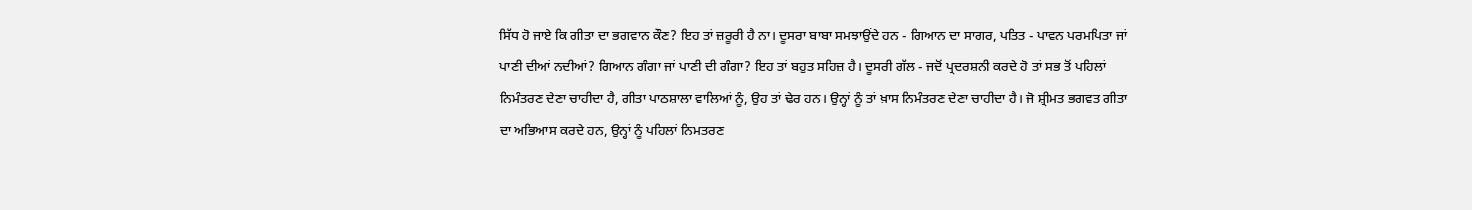ਸਿੱਧ ਹੋ ਜਾਏ ਕਿ ਗੀਤਾ ਦਾ ਭਗਵਾਨ ਕੌਣ? ਇਹ ਤਾਂ ਜ਼ਰੂਰੀ ਹੈ ਨਾ। ਦੂਸਰਾ ਬਾਬਾ ਸਮਝਾਉਂਦੇ ਹਨ - ਗਿਆਨ ਦਾ ਸਾਗਰ, ਪਤਿਤ - ਪਾਵਨ ਪਰਮਪਿਤਾ ਜਾਂ ਪਾਣੀ ਦੀਆਂ ਨਦੀਆਂ? ਗਿਆਨ ਗੰਗਾ ਜਾਂ ਪਾਣੀ ਦੀ ਗੰਗਾ? ਇਹ ਤਾਂ ਬਹੁਤ ਸਹਿਜ਼ ਹੈ। ਦੂਸਰੀ ਗੱਲ - ਜਦੋਂ ਪ੍ਰਦਰਸ਼ਨੀ ਕਰਦੇ ਹੋ ਤਾਂ ਸਭ ਤੋਂ ਪਹਿਲਾਂ ਨਿਮੰਤਰਣ ਦੇਣਾ ਚਾਹੀਦਾ ਹੈ, ਗੀਤਾ ਪਾਠਸ਼ਾਲਾ ਵਾਲਿਆਂ ਨੂੰ, ਉਹ ਤਾਂ ਢੇਰ ਹਨ। ਉਨ੍ਹਾਂ ਨੂੰ ਤਾਂ ਖ਼ਾਸ ਨਿਮੰਤਰਣ ਦੇਣਾ ਚਾਹੀਦਾ ਹੈ। ਜੋ ਸ਼੍ਰੀਮਤ ਭਗਵਤ ਗੀਤਾ ਦਾ ਅਭਿਆਸ ਕਰਦੇ ਹਨ, ਉਨ੍ਹਾਂ ਨੂੰ ਪਹਿਲਾਂ ਨਿਮਤਰਣ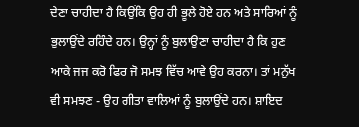ਦੇਣਾ ਚਾਹੀਦਾ ਹੈ ਕਿਉਂਕਿ ਉਹ ਹੀ ਭੂਲੇ ਹੋਏ ਹਨ ਅਤੇ ਸਾਰਿਆਂ ਨੂੰ ਭੁਲਾਉਂਦੇ ਰਹਿੰਦੇ ਹਨ। ਉਨ੍ਹਾਂ ਨੂੰ ਬੁਲਾਉਣਾ ਚਾਹੀਦਾ ਹੈ ਕਿ ਹੁਣ ਆਕੇ ਜਜ ਕਰੋ ਫਿਰ ਜੋ ਸਮਝ ਵਿੱਚ ਆਵੇ ਉਹ ਕਰਨਾ। ਤਾਂ ਮਨੁੱਖ ਵੀ ਸਮਝਣ - ਉਹ ਗੀਤਾ ਵਾਲਿਆਂ ਨੂੰ ਬੁਲਾਉਂਦੇ ਹਨ। ਸ਼ਾਇਦ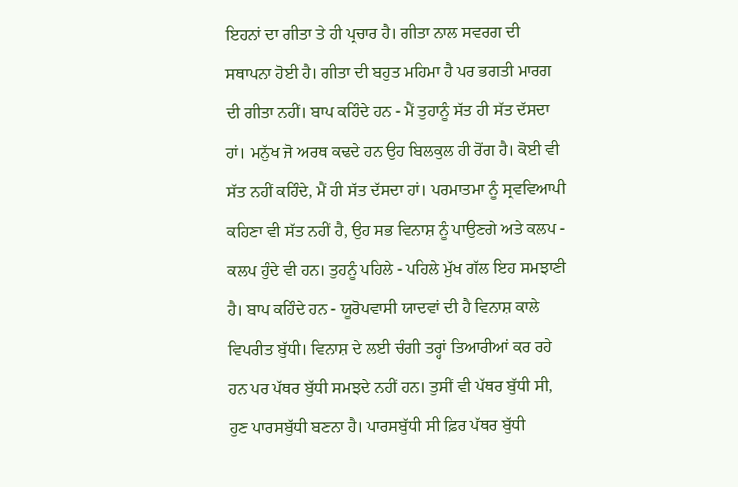ਇਹਨਾਂ ਦਾ ਗੀਤਾ ਤੇ ਹੀ ਪ੍ਰਚਾਰ ਹੈ। ਗੀਤਾ ਨਾਲ ਸਵਰਗ ਦੀ ਸਥਾਪਨਾ ਹੋਈ ਹੈ। ਗੀਤਾ ਦੀ ਬਹੁਤ ਮਹਿਮਾ ਹੈ ਪਰ ਭਗਤੀ ਮਾਰਗ ਦੀ ਗੀਤਾ ਨਹੀਂ। ਬਾਪ ਕਹਿੰਦੇ ਹਨ - ਮੈਂ ਤੁਹਾਨੂੰ ਸੱਤ ਹੀ ਸੱਤ ਦੱਸਦਾ ਹਾਂ। ਮਨੁੱਖ ਜੋ ਅਰਥ ਕਢਦੇ ਹਨ ਉਹ ਬਿਲਕੁਲ ਹੀ ਰੋਂਗ ਹੈ। ਕੋਈ ਵੀ ਸੱਤ ਨਹੀਂ ਕਹਿੰਦੇ, ਮੈਂ ਹੀ ਸੱਤ ਦੱਸਦਾ ਹਾਂ। ਪਰਮਾਤਮਾ ਨੂੰ ਸ੍ਰਵਵਿਆਪੀ ਕਹਿਣਾ ਵੀ ਸੱਤ ਨਹੀਂ ਹੈ, ਉਹ ਸਭ ਵਿਨਾਸ਼ ਨੂੰ ਪਾਉਣਗੇ ਅਤੇ ਕਲਪ - ਕਲਪ ਹੁੰਦੇ ਵੀ ਹਨ। ਤੁਹਨੂੰ ਪਹਿਲੇ - ਪਹਿਲੇ ਮੁੱਖ ਗੱਲ ਇਹ ਸਮਝਾਣੀ ਹੈ। ਬਾਪ ਕਹਿੰਦੇ ਹਨ - ਯੂਰੋਪਵਾਸੀ ਯਾਦਵਾਂ ਦੀ ਹੈ ਵਿਨਾਸ਼ ਕਾਲੇ ਵਿਪਰੀਤ ਬੁੱਧੀ। ਵਿਨਾਸ਼ ਦੇ ਲਈ ਚੰਗੀ ਤਰ੍ਹਾਂ ਤਿਆਰੀਆਂ ਕਰ ਰਹੇ ਹਨ ਪਰ ਪੱਥਰ ਬੁੱਧੀ ਸਮਝਦੇ ਨਹੀਂ ਹਨ। ਤੁਸੀਂ ਵੀ ਪੱਥਰ ਬੁੱਧੀ ਸੀ, ਹੁਣ ਪਾਰਸਬੁੱਧੀ ਬਣਨਾ ਹੈ। ਪਾਰਸਬੁੱਧੀ ਸੀ ਫ਼ਿਰ ਪੱਥਰ ਬੁੱਧੀ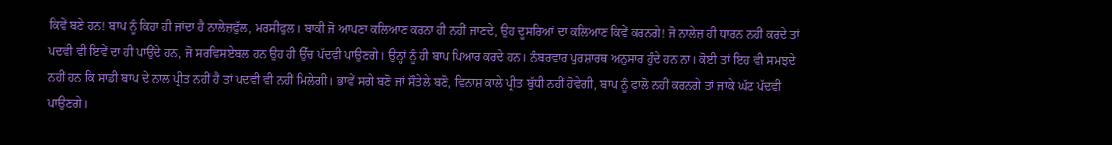ਕਿਵੇਂ ਬਣੇ ਹਨ! ਬਾਪ ਨੂੰ ਕਿਹਾ ਹੀ ਜਾਂਦਾ ਹੈ ਨਾਲੇਜ਼ਫੁੱਲ, ਮਰਸੀਫੁਲ। ਬਾਕੀ ਜੋ ਆਪਣਾ ਕਲਿਆਣ ਕਰਨਾ ਹੀ ਨਹੀਂ ਜਾਣਦੇ, ਉਹ ਦੂਸਰਿਆਂ ਦਾ ਕਲਿਆਣ ਕਿਵੇਂ ਕਰਨਗੇ! ਜੋ ਨਾਲੇਜ਼ ਹੀ ਧਾਰਨ ਨਹੀਂ ਕਰਦੇ ਤਾਂ ਪਦਵੀ ਵੀ ਇਵੇਂ ਦਾ ਹੀ ਪਾਉਂਦੇ ਹਨ, ਜੋ ਸਰਵਿਸਏਬਲ ਹਨ ਉਹ ਹੀ ਉੱਚ ਪੱਦਵੀ ਪਾਉਣਗੇ। ਉਨ੍ਹਾਂ ਨੂੰ ਹੀ ਬਾਪ ਪਿਆਰ ਕਰਦੇ ਹਨ। ਨੰਬਰਵਾਰ ਪੁਰਸ਼ਾਰਥ ਅਨੁਸਾਰ ਹੁੰਦੇ ਹਨ ਨਾ। ਕੋਈ ਤਾਂ ਇਹ ਵੀ ਸਮਝਦੇ ਨਹੀਂ ਹਨ ਕਿ ਸਾਡੀ ਬਾਪ ਦੇ ਨਾਲ ਪ੍ਰੀਤ ਨਹੀਂ ਹੈ ਤਾਂ ਪਦਵੀ ਵੀ ਨਹੀਂ ਮਿਲੇਗੀ। ਭਾਵੇਂ ਸਗੇ ਬਣੋ ਜਾਂ ਸੌਤੇਲੇ ਬਣੋ, ਵਿਨਾਸ਼ ਕਾਲੇ ਪ੍ਰੀਤ ਬੁੱਧੀ ਨਹੀਂ ਹੋਵੇਗੀ, ਬਾਪ ਨੂੰ ਫਾਲੋ ਨਹੀਂ ਕਰਨਗੇ ਤਾਂ ਜਾਕੇ ਘੱਟ ਪੱਦਵੀ ਪਾਉਣਗੇ।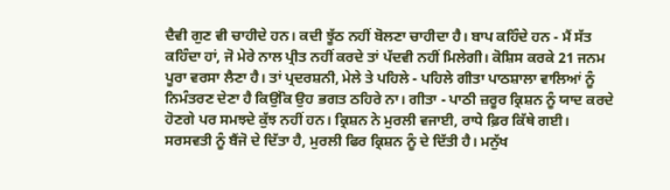ਦੈਵੀ ਗੁਣ ਵੀ ਚਾਹੀਦੇ ਹਨ। ਕਦੀ ਝੂੱਠ ਨਹੀਂ ਬੋਲਣਾ ਚਾਹੀਦਾ ਹੈ। ਬਾਪ ਕਹਿੰਦੇ ਹਨ - ਮੈਂ ਸੱਤ ਕਹਿੰਦਾ ਹਾਂ, ਜੋ ਮੇਰੇ ਨਾਲ ਪ੍ਰੀਤ ਨਹੀਂ ਕਰਦੇ ਤਾਂ ਪੱਦਵੀ ਨਹੀਂ ਮਿਲੇਗੀ। ਕੋਸ਼ਿਸ ਕਰਕੇ 21 ਜਨਮ ਪੂਰਾ ਵਰਸਾ ਲੈਣਾ ਹੈ। ਤਾਂ ਪ੍ਰਦਰਸ਼ਨੀ, ਮੇਲੇ ਤੇ ਪਹਿਲੇ - ਪਹਿਲੇ ਗੀਤਾ ਪਾਠਸ਼ਾਲਾ ਵਾਲਿਆਂ ਨੂੰ ਨਿਮੰਤਰਣ ਦੇਣਾ ਹੈ ਕਿਉਂਕਿ ਉਹ ਭਗਤ ਠਹਿਰੇ ਨਾ। ਗੀਤਾ - ਪਾਠੀ ਜ਼ਰੂਰ ਕ੍ਰਿਸ਼ਨ ਨੂੰ ਯਾਦ ਕਰਦੇ ਹੋਣਗੇ ਪਰ ਸਮਝਦੇ ਕੁੱਝ ਨਹੀਂ ਹਨ। ਕ੍ਰਿਸ਼ਨ ਨੇ ਮੁਰਲੀ ਵਜਾਈ, ਰਾਧੇ ਫ਼ਿਰ ਕਿੱਥੇ ਗਈ। ਸਰਸਵਤੀ ਨੂੰ ਬੈਂਜੋ ਦੇ ਦਿੱਤਾ ਹੈ, ਮੁਰਲੀ ਫਿਰ ਕ੍ਰਿਸ਼ਨ ਨੂੰ ਦੇ ਦਿੱਤੀ ਹੈ। ਮਨੁੱਖ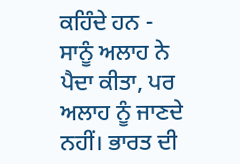ਕਹਿੰਦੇ ਹਨ - ਸਾਨੂੰ ਅਲਾਹ ਨੇ ਪੈਦਾ ਕੀਤਾ, ਪਰ ਅਲਾਹ ਨੂੰ ਜਾਣਦੇ ਨਹੀਂ। ਭਾਰਤ ਦੀ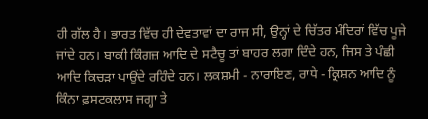ਹੀ ਗੱਲ ਹੈ। ਭਾਰਤ ਵਿੱਚ ਹੀ ਦੇਵਤਾਵਾਂ ਦਾ ਰਾਜ ਸੀ, ਉਨ੍ਹਾਂ ਦੇ ਚਿੱਤਰ ਮੰਦਿਰਾਂ ਵਿੱਚ ਪੂਜੇ ਜਾਂਦੇ ਹਨ। ਬਾਕੀ ਕਿੰਗਜ਼ ਆਦਿ ਦੇ ਸਟੈਚੂ ਤਾਂ ਬਾਹਰ ਲਗਾ ਦਿੰਦੇ ਹਨ, ਜਿਸ ਤੇ ਪੰਛੀ ਆਦਿ ਕਿਚੜਾ ਪਾਉਂਦੇ ਰਹਿੰਦੇ ਹਨ। ਲਕਸ਼ਮੀ - ਨਾਰਾਇਣ, ਰਾਧੇ - ਕ੍ਰਿਸ਼ਨ ਆਦਿ ਨੂੰ ਕਿੰਨਾ ਫ਼ਸਟਕਲਾਸ ਜਗ੍ਹਾ ਤੇ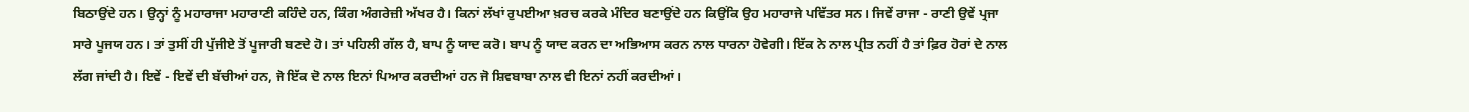ਬਿਠਾਉਂਦੇ ਹਨ। ਉਨ੍ਹਾਂ ਨੂੰ ਮਹਾਰਾਜਾ ਮਹਾਰਾਣੀ ਕਹਿੰਦੇ ਹਨ, ਕਿੰਗ ਅੰਗਰੇਜ਼ੀ ਅੱਖਰ ਹੈ। ਕਿਨਾਂ ਲੱਖਾਂ ਰੁਪਈਆ ਖ਼ਰਚ ਕਰਕੇ ਮੰਦਿਰ ਬਣਾਉਂਦੇ ਹਨ ਕਿਉਂਕਿ ਉਹ ਮਹਾਰਾਜੇ ਪਵਿੱਤਰ ਸਨ। ਜਿਵੇਂ ਰਾਜਾ - ਰਾਣੀ ਉਵੇਂ ਪ੍ਰਜਾ ਸਾਰੇ ਪੂਜਯ ਹਨ। ਤਾਂ ਤੁਸੀਂ ਹੀ ਪੁੱਜੀਏ ਤੋਂ ਪੂਜਾਰੀ ਬਣਦੇ ਹੋ। ਤਾਂ ਪਹਿਲੀ ਗੱਲ ਹੈ, ਬਾਪ ਨੂੰ ਯਾਦ ਕਰੋ। ਬਾਪ ਨੂੰ ਯਾਦ ਕਰਨ ਦਾ ਅਭਿਆਸ ਕਰਨ ਨਾਲ ਧਾਰਨਾ ਹੋਵੇਗੀ। ਇੱਕ ਨੇ ਨਾਲ ਪ੍ਰੀਤ ਨਹੀਂ ਹੈ ਤਾਂ ਫ਼ਿਰ ਹੋਰਾਂ ਦੇ ਨਾਲ ਲੱਗ ਜਾਂਦੀ ਹੈ। ਇਵੇਂ - ਇਵੇਂ ਦੀ ਬੱਚੀਆਂ ਹਨ, ਜੋ ਇੱਕ ਦੋ ਨਾਲ ਇਨਾਂ ਪਿਆਰ ਕਰਦੀਆਂ ਹਨ ਜੋ ਸ਼ਿਵਬਾਬਾ ਨਾਲ ਵੀ ਇਨਾਂ ਨਹੀਂ ਕਰਦੀਆਂ।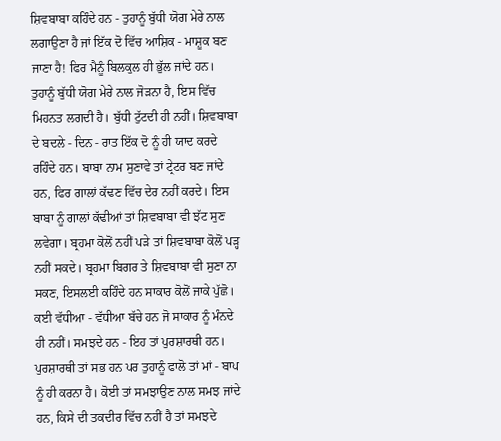ਸ਼ਿਵਬਾਬਾ ਕਹਿੰਦੇ ਹਨ - ਤੁਹਾਨੂੰ ਬੁੱਧੀ ਯੋਗ ਮੇਰੇ ਨਾਲ ਲਗਾਉਣਾ ਹੈ ਜਾਂ ਇੱਕ ਦੋ ਵਿੱਚ ਆਸ਼ਿਕ - ਮਾਸ਼ੂਕ ਬਣ ਜਾਣਾ ਹੈ! ਫਿਰ ਮੈਨੂੰ ਬਿਲਕੁਲ ਹੀ ਭੁੱਲ ਜਾਂਦੇ ਹਨ। ਤੁਹਾਨੂੰ ਬੁੱਧੀ ਯੋਗ ਮੇਰੇ ਨਾਲ ਜੋੜਨਾ ਹੈ, ਇਸ ਵਿੱਚ ਮਿਹਨਤ ਲਗਦੀ ਹੈ। ਬੁੱਧੀ ਟੁੱਟਦੀ ਹੀ ਨਹੀਂ। ਸ਼ਿਵਬਾਬਾ ਦੇ ਬਦਲੇ - ਦਿਨ - ਰਾਤ ਇੱਕ ਦੋ ਨੂੰ ਹੀ ਯਾਦ ਕਰਦੇ ਰਹਿੰਦੇ ਹਨ। ਬਾਬਾ ਨਾਮ ਸੁਣਾਵੇ ਤਾਂ ਟ੍ਰੇਟਰ ਬਣ ਜਾਂਦੇ ਹਨ, ਫਿਰ ਗਾਲਾਂ ਕੱਢਣ ਵਿੱਚ ਦੇਰ ਨਹੀਂ ਕਰਦੇ। ਇਸ ਬਾਬਾ ਨੂੰ ਗਾਲਾਂ ਕੱਢੀਆਂ ਤਾਂ ਸ਼ਿਵਬਾਬਾ ਵੀ ਝੱਟ ਸੁਣ ਲਵੇਗਾ। ਬ੍ਰਹਮਾ ਕੋਲੋਂ ਨਹੀਂ ਪੜੇ ਤਾਂ ਸ਼ਿਵਬਾਬਾ ਕੋਲੋਂ ਪੜ੍ਹ ਨਹੀਂ ਸਕਦੇ। ਬ੍ਰਹਮਾ ਬਿਗਰ ਤੇ ਸ਼ਿਵਬਾਬਾ ਵੀ ਸੁਣਾ ਨਾ ਸਕਣ, ਇਸਲਈ ਕਹਿੰਦੇ ਹਨ ਸਾਕਾਰ ਕੋਲੋਂ ਜਾਕੇ ਪੁੱਛੋ। ਕਈ ਵੱਧੀਆ - ਵੱਧੀਆ ਬੱਚੇ ਹਨ ਜੋ ਸਾਕਾਰ ਨੂੰ ਮੰਨਦੇ ਹੀ ਨਹੀਂ। ਸਮਝਦੇ ਹਨ - ਇਹ ਤਾਂ ਪੁਰਸ਼ਾਰਥੀ ਹਨ। ਪੁਰਸ਼ਾਰਥੀ ਤਾਂ ਸਭ ਹਨ ਪਰ ਤੁਹਾਨੂੰ ਫਾਲੋ ਤਾਂ ਮਾਂ - ਬਾਪ ਨੂੰ ਹੀ ਕਰਨਾ ਹੈ। ਕੋਈ ਤਾਂ ਸਮਝਾਉਣ ਨਾਲ ਸਮਝ ਜਾਂਦੇ ਹਨ, ਕਿਸੇ ਦੀ ਤਕਦੀਰ ਵਿੱਚ ਨਹੀਂ ਹੈ ਤਾਂ ਸਮਝਦੇ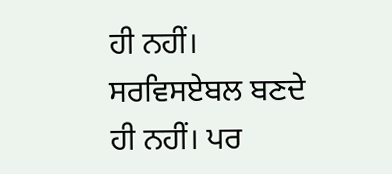ਹੀ ਨਹੀਂ। ਸਰਵਿਸਏਬਲ ਬਣਦੇ ਹੀ ਨਹੀਂ। ਪਰ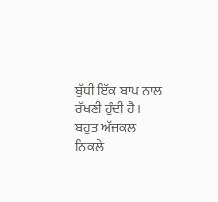ਬੁੱਧੀ ਇੱਕ ਬਾਪ ਨਾਲ ਰੱਖਣੀ ਹੁੰਦੀ ਹੈ। ਬਹੁਤ ਅੱਜਕਲ ਨਿਕਲੇ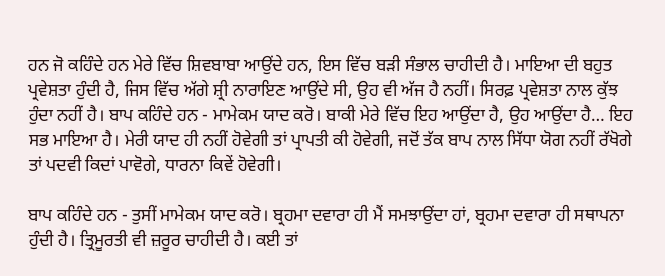ਹਨ ਜੋ ਕਹਿੰਦੇ ਹਨ ਮੇਰੇ ਵਿੱਚ ਸ਼ਿਵਬਾਬਾ ਆਉਂਦੇ ਹਨ, ਇਸ ਵਿੱਚ ਬੜੀ ਸੰਭਾਲ ਚਾਹੀਦੀ ਹੈ। ਮਾਇਆ ਦੀ ਬਹੁਤ ਪ੍ਰਵੇਸ਼ਤਾ ਹੁੰਦੀ ਹੈ, ਜਿਸ ਵਿੱਚ ਅੱਗੇ ਸ਼੍ਰੀ ਨਾਰਾਇਣ ਆਉਂਦੇ ਸੀ, ਉਹ ਵੀ ਅੱਜ ਹੈ ਨਹੀਂ। ਸਿਰਫ਼ ਪ੍ਰਵੇਸ਼ਤਾ ਨਾਲ ਕੁੱਝ ਹੁੰਦਾ ਨਹੀਂ ਹੈ। ਬਾਪ ਕਹਿੰਦੇ ਹਨ - ਮਾਮੇਕਮ ਯਾਦ ਕਰੋ। ਬਾਕੀ ਮੇਰੇ ਵਿੱਚ ਇਹ ਆਉਂਦਾ ਹੈ, ਉਹ ਆਉਂਦਾ ਹੈ… ਇਹ ਸਭ ਮਾਇਆ ਹੈ। ਮੇਰੀ ਯਾਦ ਹੀ ਨਹੀਂ ਹੋਵੇਗੀ ਤਾਂ ਪ੍ਰਾਪਤੀ ਕੀ ਹੋਵੇਗੀ, ਜਦੋਂ ਤੱਕ ਬਾਪ ਨਾਲ ਸਿੱਧਾ ਯੋਗ ਨਹੀਂ ਰੱਖੋਗੇ ਤਾਂ ਪਦਵੀ ਕਿਦਾਂ ਪਾਵੋਗੇ, ਧਾਰਨਾ ਕਿਵੇਂ ਹੋਵੇਗੀ।

ਬਾਪ ਕਹਿੰਦੇ ਹਨ - ਤੁਸੀਂ ਮਾਮੇਕਮ ਯਾਦ ਕਰੋ। ਬ੍ਰਹਮਾ ਦਵਾਰਾ ਹੀ ਮੈਂ ਸਮਝਾਉਂਦਾ ਹਾਂ, ਬ੍ਰਹਮਾ ਦਵਾਰਾ ਹੀ ਸਥਾਪਨਾ ਹੁੰਦੀ ਹੈ। ਤ੍ਰਿਮੂਰਤੀ ਵੀ ਜ਼ਰੂਰ ਚਾਹੀਦੀ ਹੈ। ਕਈ ਤਾਂ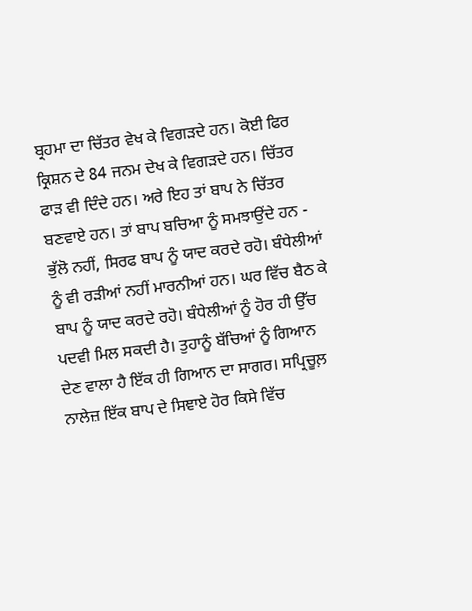ਬ੍ਰਹਮਾ ਦਾ ਚਿੱਤਰ ਵੇਖ ਕੇ ਵਿਗੜਦੇ ਹਨ। ਕੋਈ ਫਿਰ ਕ੍ਰਿਸ਼ਨ ਦੇ 84 ਜਨਮ ਦੇਖ ਕੇ ਵਿਗੜਦੇ ਹਨ। ਚਿੱਤਰ ਫਾੜ ਵੀ ਦਿੰਦੇ ਹਨ। ਅਰੇ ਇਹ ਤਾਂ ਬਾਪ ਨੇ ਚਿੱਤਰ ਬਣਵਾਏ ਹਨ। ਤਾਂ ਬਾਪ ਬਚਿਆ ਨੂੰ ਸਮਝਾਉਂਦੇ ਹਨ - ਭੁੱਲੋ ਨਹੀਂ, ਸਿਰਫ ਬਾਪ ਨੂੰ ਯਾਦ ਕਰਦੇ ਰਹੋ। ਬੰਧੇਲੀਆਂ ਨੂੰ ਵੀ ਰੜੀਆਂ ਨਹੀਂ ਮਾਰਨੀਆਂ ਹਨ। ਘਰ ਵਿੱਚ ਬੈਠ ਕੇ ਬਾਪ ਨੂੰ ਯਾਦ ਕਰਦੇ ਰਹੋ। ਬੰਧੇਲੀਆਂ ਨੂੰ ਹੋਰ ਹੀ ਉੱਚ ਪਦਵੀ ਮਿਲ ਸਕਦੀ ਹੈ। ਤੁਹਾਨੂੰ ਬੱਚਿਆਂ ਨੂੰ ਗਿਆਨ ਦੇਣ ਵਾਲਾ ਹੈ ਇੱਕ ਹੀ ਗਿਆਨ ਦਾ ਸਾਗਰ। ਸਪ੍ਰਿਚੂਲ਼ ਨਾਲੇਜ਼ ਇੱਕ ਬਾਪ ਦੇ ਸਿਞਾਏ ਹੋਰ ਕਿਸੇ ਵਿੱਚ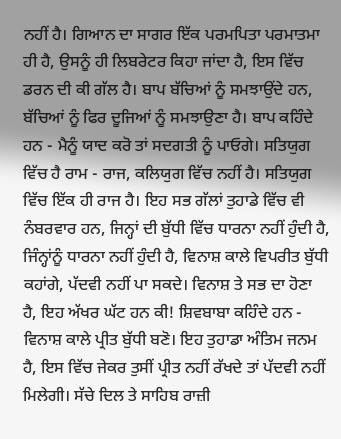ਨਹੀਂ ਹੈ। ਗਿਆਨ ਦਾ ਸਾਗਰ ਇੱਕ ਪਰਮਪਿਤਾ ਪਰਮਾਤਮਾ ਹੀ ਹੈ, ਉਸਨੂੰ ਹੀ ਲਿਬਰੇਟਰ ਕਿਹਾ ਜਾਂਦਾ ਹੈ, ਇਸ ਵਿੱਚ ਡਰਨ ਦੀ ਕੀ ਗੱਲ ਹੈ। ਬਾਪ ਬੱਚਿਆਂ ਨੂੰ ਸਮਝਾਉਂਦੇ ਹਨ, ਬੱਚਿਆਂ ਨੂੰ ਫਿਰ ਦੂਜਿਆਂ ਨੂੰ ਸਮਝਾਉਣਾ ਹੈ। ਬਾਪ ਕਹਿੰਦੇ ਹਨ - ਮੈਨੂੰ ਯਾਦ ਕਰੋ ਤਾਂ ਸਦਗਤੀ ਨੂੰ ਪਾਓਗੇ। ਸਤਿਯੁਗ ਵਿੱਚ ਹੈ ਰਾਮ - ਰਾਜ, ਕਲਿਯੁਗ ਵਿੱਚ ਨਹੀਂ ਹੈ। ਸਤਿਯੁਗ ਵਿੱਚ ਇੱਕ ਹੀ ਰਾਜ ਹੈ। ਇਹ ਸਭ ਗੱਲਾਂ ਤੁਹਾਡੇ ਵਿੱਚ ਵੀ ਨੰਬਰਵਾਰ ਹਨ, ਜਿਨ੍ਹਾਂ ਦੀ ਬੁੱਧੀ ਵਿੱਚ ਧਾਰਨਾ ਨਹੀਂ ਹੁੰਦੀ ਹੈ, ਜਿੰਨ੍ਹਾਂਨੂੰ ਧਾਰਨਾ ਨਹੀਂ ਹੁੰਦੀ ਹੈ, ਵਿਨਾਸ਼ ਕਾਲੇ ਵਿਪਰੀਤ ਬੁੱਧੀ ਕਹਾਂਗੇ, ਪੱਦਵੀ ਨਹੀਂ ਪਾ ਸਕਦੇ। ਵਿਨਾਸ਼ ਤੇ ਸਭ ਦਾ ਹੋਣਾ ਹੈ, ਇਹ ਅੱਖਰ ਘੱਟ ਹਨ ਕੀ! ਸ਼ਿਵਬਾਬਾ ਕਹਿੰਦੇ ਹਨ - ਵਿਨਾਸ਼ ਕਾਲੇ ਪ੍ਰੀਤ ਬੁੱਧੀ ਬਣੋ। ਇਹ ਤੁਹਾਡਾ ਅੰਤਿਮ ਜਨਮ ਹੈ, ਇਸ ਵਿੱਚ ਜੇਕਰ ਤੁਸੀਂ ਪ੍ਰੀਤ ਨਹੀਂ ਰੱਖਦੇ ਤਾਂ ਪੱਦਵੀ ਨਹੀਂ ਮਿਲੇਗੀ। ਸੱਚੇ ਦਿਲ ਤੇ ਸਾਹਿਬ ਰਾਜ਼ੀ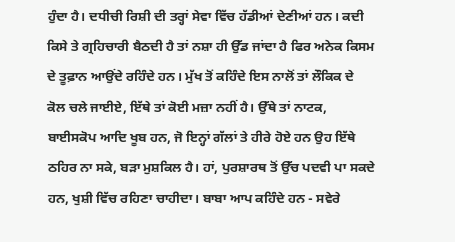ਹੁੰਦਾ ਹੈ। ਦਧੀਚੀ ਰਿਸ਼ੀ ਦੀ ਤਰ੍ਹਾਂ ਸੇਵਾ ਵਿੱਚ ਹੱਡੀਆਂ ਦੇਣੀਆਂ ਹਨ। ਕਦੀ ਕਿਸੇ ਤੇ ਗ੍ਰਹਿਚਾਰੀ ਬੈਠਦੀ ਹੈ ਤਾਂ ਨਸ਼ਾ ਹੀ ਉੱਡ ਜਾਂਦਾ ਹੈ ਫਿਰ ਅਨੇਕ ਕਿਸਮ ਦੇ ਤੂਫ਼ਾਨ ਆਉਂਦੇ ਰਹਿੰਦੇ ਹਨ। ਮੁੱਖ ਤੋਂ ਕਹਿੰਦੇ ਇਸ ਨਾਲੋਂ ਤਾਂ ਲੌਕਿਕ ਦੇ ਕੋਲ ਚਲੇ ਜਾਈਏ, ਇੱਥੇ ਤਾਂ ਕੋਈ ਮਜ਼ਾ ਨਹੀਂ ਹੈ। ਉੱਥੇ ਤਾਂ ਨਾਟਕ, ਬਾਈਸਕੋਪ ਆਦਿ ਖੂਬ ਹਨ, ਜੋ ਇਨ੍ਹਾਂ ਗੱਲਾਂ ਤੇ ਹੀਰੇ ਹੋਏ ਹਨ ਉਹ ਇੱਥੇ ਠਹਿਰ ਨਾ ਸਕੇ, ਬੜਾ ਮੁਸ਼ਕਿਲ ਹੈ। ਹਾਂ, ਪੁਰਸ਼ਾਰਥ ਤੋਂ ਉੱਚ ਪਦਵੀ ਪਾ ਸਕਦੇ ਹਨ, ਖੁਸ਼ੀ ਵਿੱਚ ਰਹਿਣਾ ਚਾਹੀਦਾ। ਬਾਬਾ ਆਪ ਕਹਿੰਦੇ ਹਨ - ਸਵੇਰੇ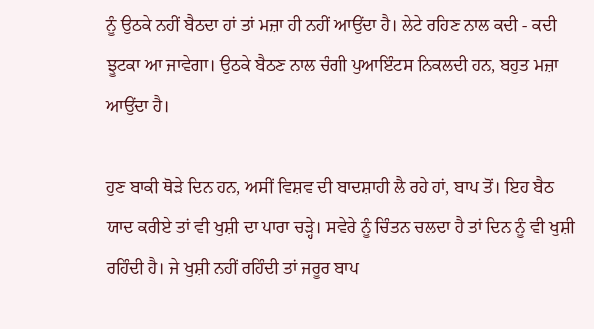ਨੂੰ ਉਠਕੇ ਨਹੀਂ ਬੈਠਦਾ ਹਾਂ ਤਾਂ ਮਜ਼ਾ ਹੀ ਨਹੀਂ ਆਉਂਦਾ ਹੈ। ਲੇਟੇ ਰਹਿਣ ਨਾਲ ਕਦੀ - ਕਦੀ ਝੂਟਕਾ ਆ ਜਾਵੇਗਾ। ਉਠਕੇ ਬੈਠਣ ਨਾਲ ਚੰਗੀ ਪੁਆਇੰਟਸ ਨਿਕਲਦੀ ਹਨ, ਬਹੁਤ ਮਜ਼ਾ ਆਉਂਦਾ ਹੈ।

ਹੁਣ ਬਾਕੀ ਥੋੜੇ ਦਿਨ ਹਨ, ਅਸੀਂ ਵਿਸ਼ਵ ਦੀ ਬਾਦਸ਼ਾਹੀ ਲੈ ਰਹੇ ਹਾਂ, ਬਾਪ ਤੋਂ। ਇਹ ਬੈਠ ਯਾਦ ਕਰੀਏ ਤਾਂ ਵੀ ਖੁਸ਼ੀ ਦਾ ਪਾਰਾ ਚੜ੍ਹੇ। ਸਵੇਰੇ ਨੂੰ ਚਿੰਤਨ ਚਲਦਾ ਹੈ ਤਾਂ ਦਿਨ ਨੂੰ ਵੀ ਖੁਸ਼ੀ ਰਹਿੰਦੀ ਹੈ। ਜੇ ਖੁਸ਼ੀ ਨਹੀਂ ਰਹਿੰਦੀ ਤਾਂ ਜਰੂਰ ਬਾਪ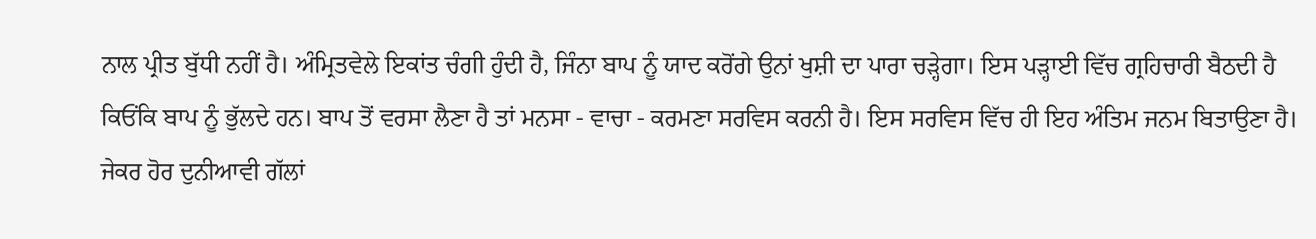ਨਾਲ ਪ੍ਰੀਤ ਬੁੱਧੀ ਨਹੀਂ ਹੈ। ਅੰਮ੍ਰਿਤਵੇਲੇ ਇਕਾਂਤ ਚੰਗੀ ਹੁੰਦੀ ਹੈ, ਜਿੰਨਾ ਬਾਪ ਨੂੰ ਯਾਦ ਕਰੋਂਗੇ ਉਨਾਂ ਖੁਸ਼ੀ ਦਾ ਪਾਰਾ ਚੜ੍ਹੇਗਾ। ਇਸ ਪੜ੍ਹਾਈ ਵਿੱਚ ਗ੍ਰਹਿਚਾਰੀ ਬੈਠਦੀ ਹੈ ਕਿਓਂਕਿ ਬਾਪ ਨੂੰ ਭੁੱਲਦੇ ਹਨ। ਬਾਪ ਤੋਂ ਵਰਸਾ ਲੈਣਾ ਹੈ ਤਾਂ ਮਨਸਾ - ਵਾਚਾ - ਕਰਮਣਾ ਸਰਵਿਸ ਕਰਨੀ ਹੈ। ਇਸ ਸਰਵਿਸ ਵਿੱਚ ਹੀ ਇਹ ਅੰਤਿਮ ਜਨਮ ਬਿਤਾਉਣਾ ਹੈ। ਜੇਕਰ ਹੋਰ ਦੁਨੀਆਵੀ ਗੱਲਾਂ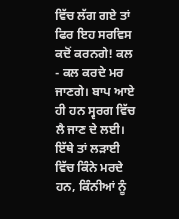ਵਿੱਚ ਲੱਗ ਗਏ ਤਾਂ ਫਿਰ ਇਹ ਸਰਵਿਸ ਕਦੋਂ ਕਰਨਗੇ! ਕਲ - ਕਲ ਕਰਦੇ ਮਰ ਜਾਣਗੇ। ਬਾਪ ਆਏ ਹੀ ਹਨ ਸ੍ਵਰਗ ਵਿੱਚ ਲੈ ਜਾਣ ਦੇ ਲਈ। ਇੱਥੇ ਤਾਂ ਲੜਾਈ ਵਿੱਚ ਕਿੰਨੇ ਮਰਦੇ ਹਨ, ਕਿੰਨੀਆਂ ਨੂੰ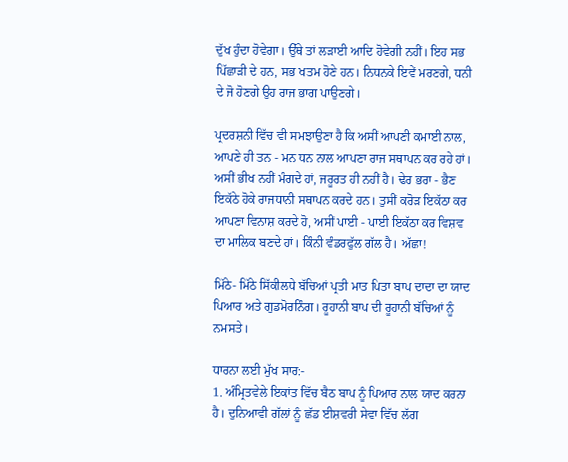ਦੁੱਖ ਹੁੰਦਾ ਹੋਵੇਗਾ। ਉੱਥੇ ਤਾਂ ਲੜਾਈ ਆਦਿ ਹੋਵੇਗੀ ਨਹੀਂ। ਇਹ ਸਭ ਪਿੱਛਾੜੀ ਦੇ ਹਨ, ਸਭ ਖਤਮ ਹੋਣੇ ਹਨ। ਨਿਧਨਕੇ ਇਵੇਂ ਮਰਣਗੇ, ਧਨੀ ਦੇ ਜੋ ਹੋਣਗੇ ਉਹ ਰਾਜ ਭਾਗ ਪਾਉਣਗੇ।

ਪ੍ਰਦਰਸ਼ਨੀ ਵਿੱਚ ਵੀ ਸਮਝਾਉਣਾ ਹੈ ਕਿ ਅਸੀਂ ਆਪਣੀ ਕਮਾਈ ਨਾਲ, ਆਪਣੇ ਹੀ ਤਨ - ਮਨ ਧਨ ਨਾਲ ਆਪਣਾ ਰਾਜ ਸਥਾਪਨ ਕਰ ਰਹੇ ਹਾਂ। ਅਸੀਂ ਭੀਖ ਨਹੀਂ ਮੰਗਦੇ ਹਾਂ, ਜਰੂਰਤ ਹੀ ਨਹੀਂ ਹੈ। ਢੇਰ ਭਰਾ - ਭੈਣ ਇਕੱਠੇ ਹੋਕੇ ਰਾਜਧਾਨੀ ਸਥਾਪਨ ਕਰਦੇ ਹਨ। ਤੁਸੀਂ ਕਰੋੜ ਇਕੱਠਾ ਕਰ ਆਪਣਾ ਵਿਨਾਸ਼ ਕਰਦੇ ਹੋ, ਅਸੀਂ ਪਾਈ - ਪਾਈ ਇਕੱਠਾ ਕਰ ਵਿਸ਼ਵ ਦਾ ਮਾਲਿਕ ਬਣਦੇ ਹਾਂ। ਕਿੰਨੀ ਵੰਡਰਫੁੱਲ ਗੱਲ ਹੈ। ਅੱਛਾ!

ਮਿੱਠੇ- ਮਿੱਠੇ ਸਿੱਕੀਲਧੇ ਬੱਚਿਆਂ ਪ੍ਰਤੀ ਮਾਤ ਪਿਤਾ ਬਾਪ ਦਾਦਾ ਦਾ ਯਾਦ ਪਿਆਰ ਅਤੇ ਗੁਡਮੋਰਨਿੰਗ। ਰੂਹਾਨੀ ਬਾਪ ਦੀ ਰੂਹਾਨੀ ਬੱਚਿਆਂ ਨੂੰ ਨਮਸਤੇ।

ਧਾਰਨਾ ਲਈ ਮੁੱਖ ਸਾਰ:-
1. ਅੰਮ੍ਰਿਤਵੇਲੇ ਇਕਾਂਤ ਵਿੱਚ ਬੈਠ ਬਾਪ ਨੂੰ ਪਿਆਰ ਨਾਲ ਯਾਦ ਕਰਨਾ ਹੈ। ਦੁਨਿਆਵੀ ਗੱਲਾਂ ਨੂੰ ਛੱਡ ਈਸ਼ਵਰੀ ਸੇਵਾ ਵਿੱਚ ਲੱਗ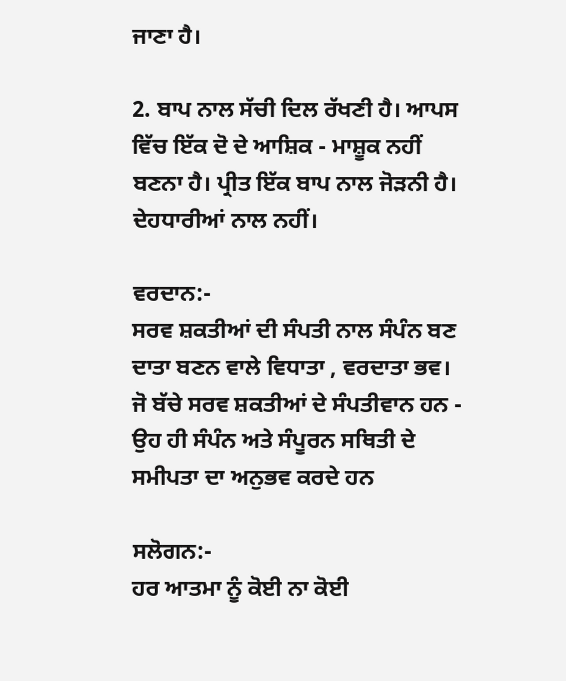ਜਾਣਾ ਹੈ।

2. ਬਾਪ ਨਾਲ ਸੱਚੀ ਦਿਲ ਰੱਖਣੀ ਹੈ। ਆਪਸ ਵਿੱਚ ਇੱਕ ਦੋ ਦੇ ਆਸ਼ਿਕ - ਮਾਸ਼ੂਕ ਨਹੀਂ ਬਣਨਾ ਹੈ। ਪ੍ਰੀਤ ਇੱਕ ਬਾਪ ਨਾਲ ਜੋੜਨੀ ਹੈ। ਦੇਹਧਾਰੀਆਂ ਨਾਲ ਨਹੀਂ।

ਵਰਦਾਨ:-
ਸਰਵ ਸ਼ਕਤੀਆਂ ਦੀ ਸੰਪਤੀ ਨਾਲ ਸੰਪੰਨ ਬਣ ਦਾਤਾ ਬਣਨ ਵਾਲੇ ਵਿਧਾਤਾ , ਵਰਦਾਤਾ ਭਵ।
ਜੋ ਬੱਚੇ ਸਰਵ ਸ਼ਕਤੀਆਂ ਦੇ ਸੰਪਤੀਵਾਨ ਹਨ - ਉਹ ਹੀ ਸੰਪੰਨ ਅਤੇ ਸੰਪੂਰਨ ਸਥਿਤੀ ਦੇ ਸਮੀਪਤਾ ਦਾ ਅਨੁਭਵ ਕਰਦੇ ਹਨ

ਸਲੋਗਨ:-
ਹਰ ਆਤਮਾ ਨੂੰ ਕੋਈ ਨਾ ਕੋਈ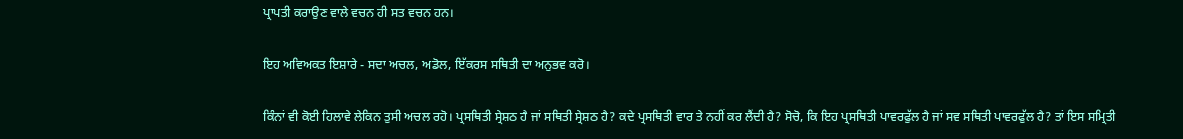ਪ੍ਰਾਪਤੀ ਕਰਾਉਣ ਵਾਲੇ ਵਚਨ ਹੀ ਸਤ ਵਚਨ ਹਨ।

ਇਹ ਅਵਿਅਕਤ ਇਸ਼ਾਰੇ - ਸਦਾ ਅਚਲ, ਅਡੋਲ, ਇੱਕਰਸ ਸਥਿਤੀ ਦਾ ਅਨੁਭਵ ਕਰੋ।

ਕਿੰਨਾਂ ਵੀ ਕੋਈ ਹਿਲਾਵੇ ਲੇਕਿਨ ਤੁਸੀ ਅਚਲ ਰਹੋ। ਪ੍ਰਸਥਿਤੀ ਸ੍ਰੇਸ਼ਠ ਹੈ ਜਾਂ ਸਥਿਤੀ ਸ੍ਰੇਸ਼ਠ ਹੈ? ਕਦੇ ਪ੍ਰਸਥਿਤੀ ਵਾਰ ਤੇ ਨਹੀਂ ਕਰ ਲੈਂਦੀ ਹੈ? ਸੋਚੋ, ਕਿ ਇਹ ਪ੍ਰਸਥਿਤੀ ਪਾਵਰਫੁੱਲ ਹੈ ਜਾਂ ਸਵ ਸਥਿਤੀ ਪਾਵਰਫੁੱਲ ਹੈ? ਤਾਂ ਇਸ ਸਮ੍ਰਿਤੀ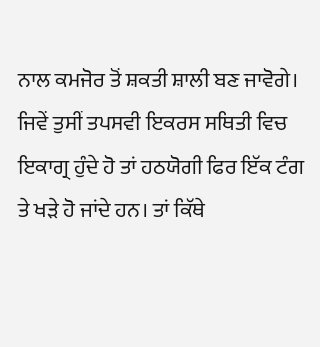ਨਾਲ ਕਮਜੋਰ ਤੋਂ ਸ਼ਕਤੀ ਸ਼ਾਲੀ ਬਣ ਜਾਵੋਗੇ। ਜਿਵੇਂ ਤੁਸੀਂ ਤਪਸਵੀ ਇਕਰਸ ਸਥਿਤੀ ਵਿਚ ਇਕਾਗ੍ਰ ਹੁੰਦੇ ਹੋ ਤਾਂ ਹਠਯੋਗੀ ਫਿਰ ਇੱਕ ਟੰਗ ਤੇ ਖੜੇ ਹੋ ਜਾਂਦੇ ਹਨ। ਤਾਂ ਕਿੱਥੇ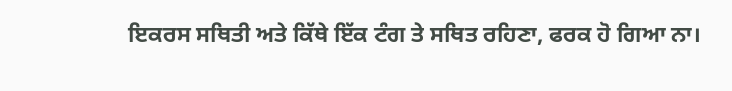ਇਕਰਸ ਸਥਿਤੀ ਅਤੇ ਕਿੱਥੇ ਇੱਕ ਟੰਗ ਤੇ ਸਥਿਤ ਰਹਿਣਾ, ਫਰਕ ਹੋ ਗਿਆ ਨਾ।